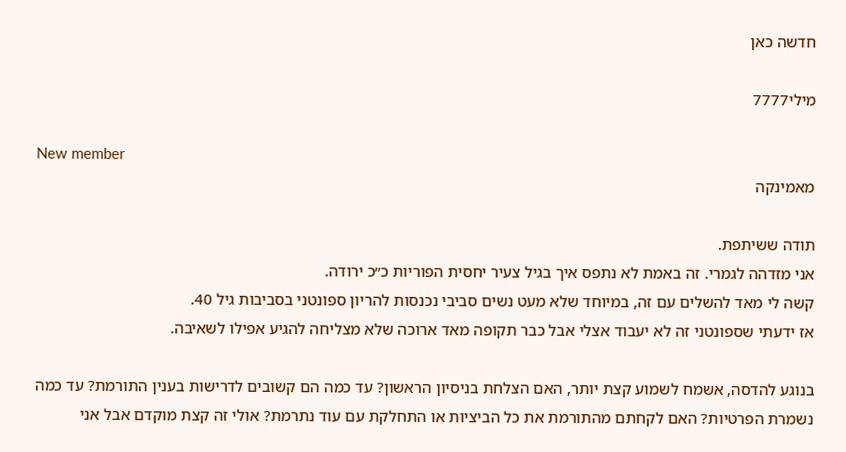חדשה כאן

מילי7777

New member
מאמינקה

תודה ששיתפת.
אני מזדהה לגמרי. זה באמת לא נתפס איך בגיל צעיר יחסית הפוריות כ״כ ירודה.
קשה לי מאד להשלים עם זה, במיוחד שלא מעט נשים סביבי נכנסות להריון ספונטני בסביבות גיל 40.
אז ידעתי שספונטני זה לא יעבוד אצלי אבל כבר תקופה מאד ארוכה שלא מצליחה להגיע אפילו לשאיבה.

בנוגע להדסה, אשמח לשמוע קצת יותר, האם הצלחת בניסיון הראשון? עד כמה הם קשובים לדרישות בענין התורמת? עד כמה נשמרת הפרטיות? האם לקחתם מהתורמת את כל הביציות או התחלקת עם עוד נתרמת? אולי זה קצת מוקדם אבל אני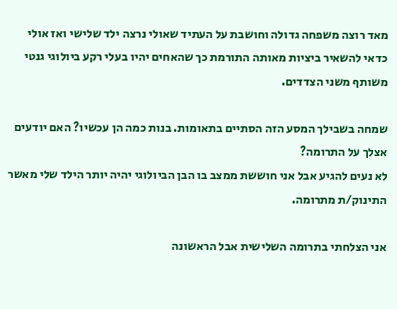מאד רוצה משפחה גדולה וחושבת על העתיד שאולי נרצה ילד שלישי ואז אולי כדאי להשאיר ביציות מאותה התורמת כך שהאחים יהיו בעלי רקע ביולוגי גנטי משותף משני הצדדים.

שמחה בשבילך המסע הזה הסתיים בתאומות. בנות כמה הן עכשיו? האם יודעים אצלך על התרומה?
לא נעים להגיע אבל אני חוששת ממצב בו הבן הביולוגי יהיה יותר הילד שלי מאשר התינוק/ת מתרומה.

אני הצלחתי בתרומה השלישית אבל הראשונה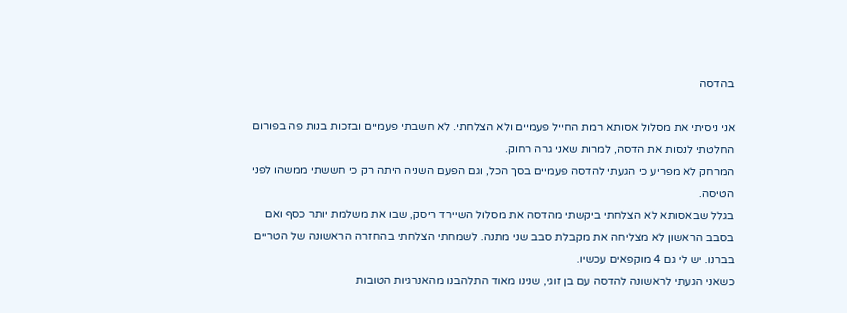בהדסה

אני ניסיתי את מסלול אסותא רמת החייל פעמיים ולא הצלחתי. לא חשבתי פעמיים ובזכות בנות פה בפורום החלטתי לנסות את הדסה, למרות שאני גרה רחוק.
המרחק לא מפריע כי הגעתי להדסה פעמיים בסך הכל, וגם הפעם השניה היתה רק כי חששתי ממשהו לפני הטיסה.
בגלל שבאסותא לא הצלחתי ביקשתי מהדסה את מסלול השיירד ריסק, שבו את משלמת יותר כסף ואם בסבב הראשון לא מצליחה את מקבלת סבב שני מתנה. לשמחתי הצלחתי בהחזרה הראשונה של הטריים בברנו. יש לי גם 4 מוקפאים עכשיו.
כשאני הגעתי לראשונה להדסה עם בן זוגי, שנינו מאוד התלהבנו מהאנרגיות הטובות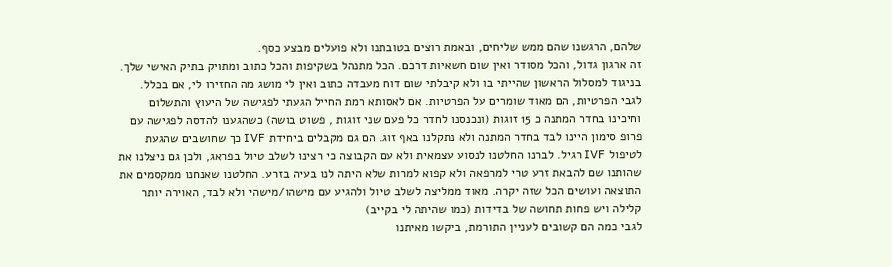שלהם, הרגשנו שהם ממש שליחים, ובאמת רוצים בטובתנו ולא פועלים מבצע כסף.
זה ארגון גדול, והכל מסודר ואין שום חשאיות דרכם. הכל מתנהל בשקיפות והכל כתוב ומתויק בתיק האישי שלך. בניגוד למסלול הראשון שהייתי בו ולא קיבלתי שום דוח מעבדה כתוב ואין לי מושג מה החזירו לי, אם בכלל.
לגבי הפרטיות, הם מאוד שומרים על הפרטיות. אם לאסותא רמת החייל הגעתי לפגישה של היעוץ והתשלום וחיכינו בחדר המתנה כ 15 זוגות (ונכנסנו לחדר כל פעם שני זוגות , פשוט בושה) כשהגענו להדסה לפגישה עם פרופ סימון היינו לבד בחדר המתנה ולא נתקלנו באף זוג. הם גם מקבלים ביחידת IVF כך שחושבים שהגעת לטיפול IVF רגיל. לברנו החלטנו לנסוע עצמאית ולא עם הקבוצה כי רצינו לשלב טיול בפראג, ולכן גם ניצלנו את שהותנו שם להבאת זרע טרי למרפאה ולא קפוא למרות שלא היתה לנו בעיה בזרע. החלטנו שאנחנו ממקסמים את התוצאה ועושים הכל שזה יקרה. מאוד ממליצה לשלב טיול ולהגיע עם מישהו/מישהי ולא לבד, האוירה יותר קלילה ויש פחות תחושה של בדידות (כמו שהיתה לי בקייב)
לגבי כמה הם קשובים לעניין התורמת, ביקשו מאיתנו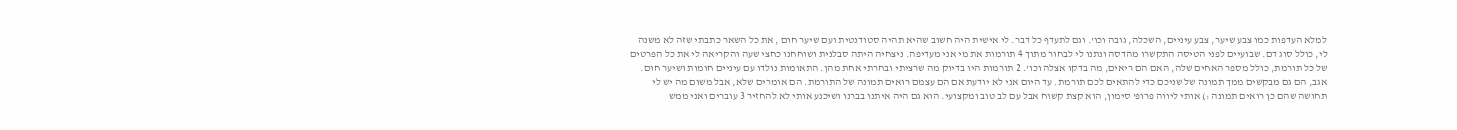למלא העדפות כמו צבע שיער, צבע עיניים, השכלה, גובה וכו'. וגם לתעדף כל דבר. לי אישית היה חשוב שהיא תהיה סטודנטית ועם שיער חום , את כל השאר כתבתי שזה לא משנה לי, כולל סוג דם. שבועיים לפני הטיסה התקשרו מהדסה ונתנו לי לבחור מתוך 4 תורמות את מי אני מעדיפה. ניצחיה היתה סבלנית ושוחחנו כחצי שעה והקריאה לי את כל הפרטים של כל תורמת, כולל מספר האחים שלה, האם הם ריאים, מה בדקו אצלה וכו'. 2 תורמות היו בדיוק מה שרציתי ובחרתי אחת מהן. התאומות נולדו עם עיניים חומות ושיער חום. אגב, הם גם מבקשים ממך תמונה של שניכם כדי להתאים לכם תורמת. עד היום אני לא יודעת אם הם עצמם רואים תמונה של התורמת. הם אומרים שלא, אבל משום מה יש לי תחושה שהם כן רואים תמונה :) אותי ליווה פרופ' סימון, הוא קצת קשוח אבל עם לב טוב ומקצועי. הוא גם היה איתנו בברנו ושיכנע אותי לא להחזיר 3 עוברים ואני ממש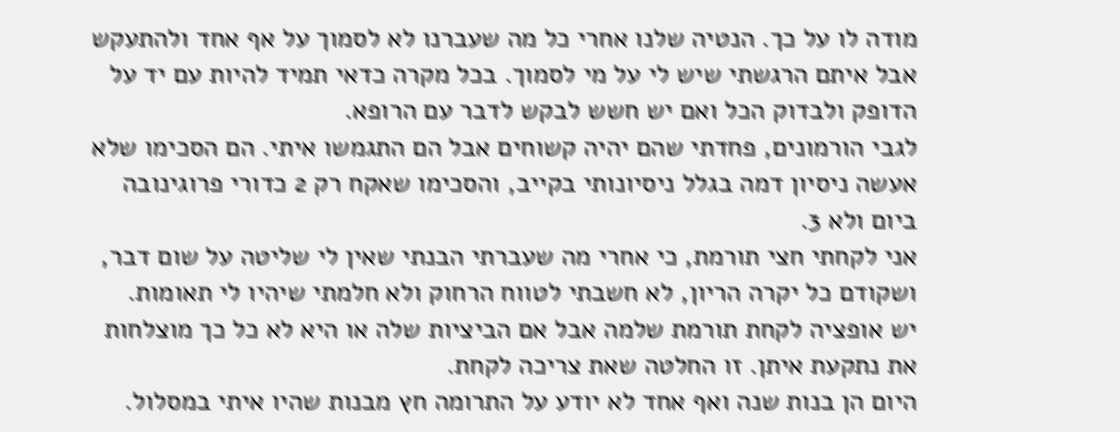מודה לו על כך. הנטיה שלנו אחרי כל מה שעברנו לא לסמוך על אף אחד ולהתעקש אבל איתם הרגשתי שיש לי על מי לסמוך. בכל מקרה כדאי תמיד להיות עם יד על הדופק ולבדוק הכל ואם יש חשש לבקש לדבר עם הרופא.
לגבי הורמונים, פחדתי שהם יהיה קשוחים אבל הם התגמשו איתי. הם הסכימו שלא אעשה ניסיון דמה בגלל ניסיונותי בקייב, והסכימו שאקח רק 2 כדורי פרוגינובה ביום ולא 3.
אני לקחתי חצי תורמת, כי אחרי מה שעברתי הבנתי שאין לי שליטה על שום דבר, ושקודם כל יקרה הריון, לא חשבתי לטווח הרחוק ולא חלמתי שיהיו לי תאומות.
יש אופציה לקחת תורמת שלמה אבל אם הביציות שלה או היא לא כל כך מוצלחות את נתקעת איתן. זו החלטה שאת צריכה לקחת.
היום הן בנות שנה ואף אחד לא יודע על התרומה חץ מבנות שהיו איתי במסלול.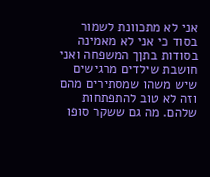אני לא מתכוונת לשמור בסוד כי אני לא מאמינה בסודות בתןך המשפחה ואני חושבת שילדים מרגישים שיש משהו שמסתירים מהם וזה לא טוב להתפתחות שלהם. מה גם ששקר סופו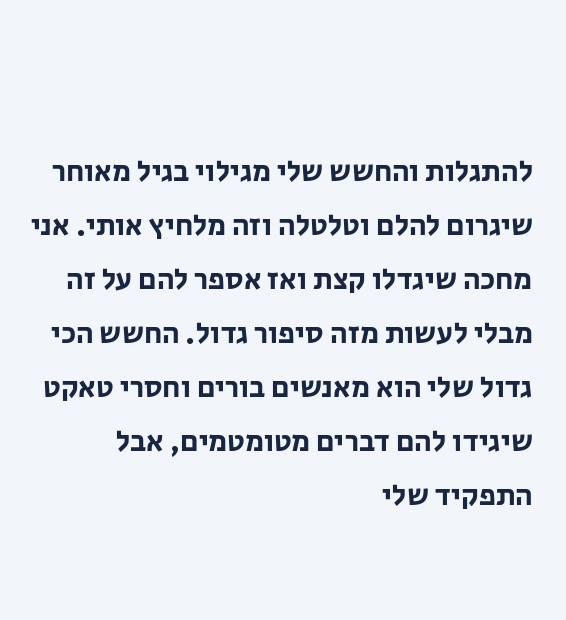להתגלות והחשש שלי מגילוי בגיל מאוחר שיגרום להלם וטלטלה וזה מלחיץ אותי. אני מחכה שיגדלו קצת ואז אספר להם על זה מבלי לעשות מזה סיפור גדול. החשש הכי גדול שלי הוא מאנשים בורים וחסרי טאקט שיגידו להם דברים מטומטמים, אבל התפקיד שלי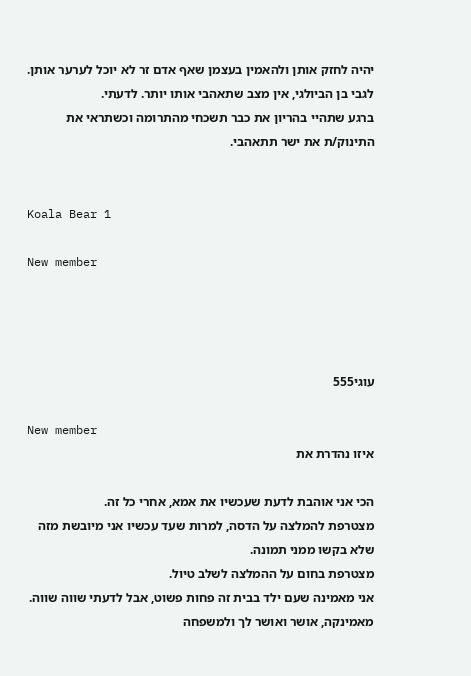יהיה לחזק אותן ולהאמין בעצמן שאף אדם זר לא יוכל לערער אותן.
לגבי בן הביולגי, אין מצב שתאהבי אותו יותר. לדעתי.
ברגע שתהיי בהריון את כבר תשכחי מהתרומה וכשתראי את התינוק/ת את ישר תתאהבי.


Koala Bear 1

New member




עוגי555

New member
איזו נהדרת את

הכי אני אוהבת לדעת שעכשיו את אמא, אחרי כל זה.
מצטרפת להמלצה על הדסה, למרות שעד עכשיו אני מיובשת מזה שלא בקשו ממני תמונה.
מצטרפת בחום על ההמלצה לשלב טיול.
אני מאמינה שעם ילד בבית זה פחות פשוט, אבל לדעתי שווה שווה.
מאמינקה, אושר ואושר לך ולמשפחה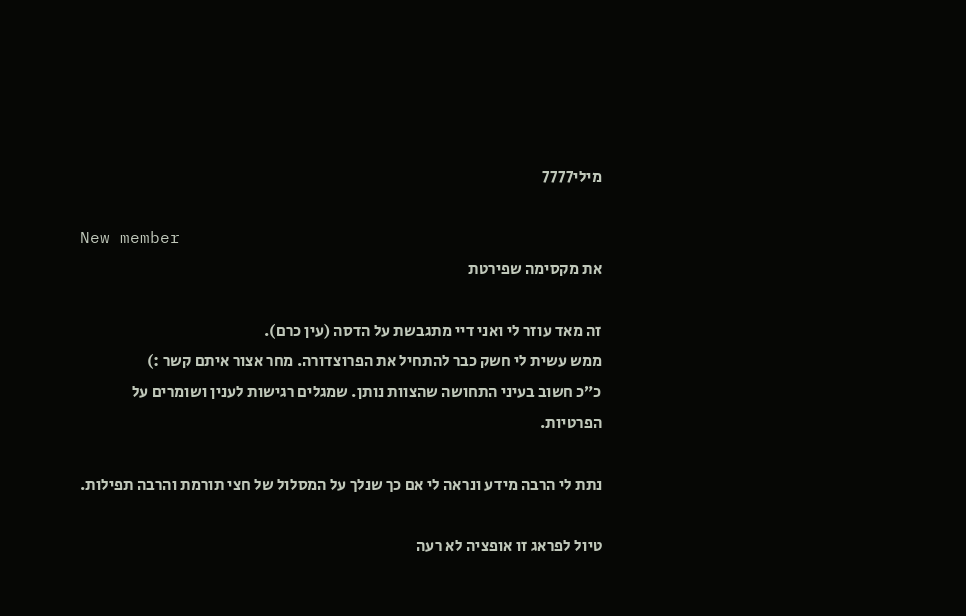מילי7777

New member
את מקסימה שפירטת

זה מאד עוזר לי ואני דיי מתגבשת על הדסה (עין כרם).
ממש עשית לי חשק כבר להתחיל את הפרוצדורה. מחר אצור איתם קשר :)
כ״כ חשוב בעיני התחושה שהצוות נותן. שמגלים רגישות לענין ושומרים על הפרטיות.

נתת לי הרבה מידע ונראה לי אם כך שנלך על המסלול של חצי תורמת והרבה תפילות.

טיול לפראג זו אופציה לא רעה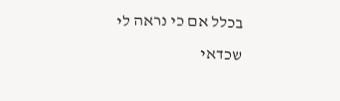בכלל אם כי נראה לי שכדאי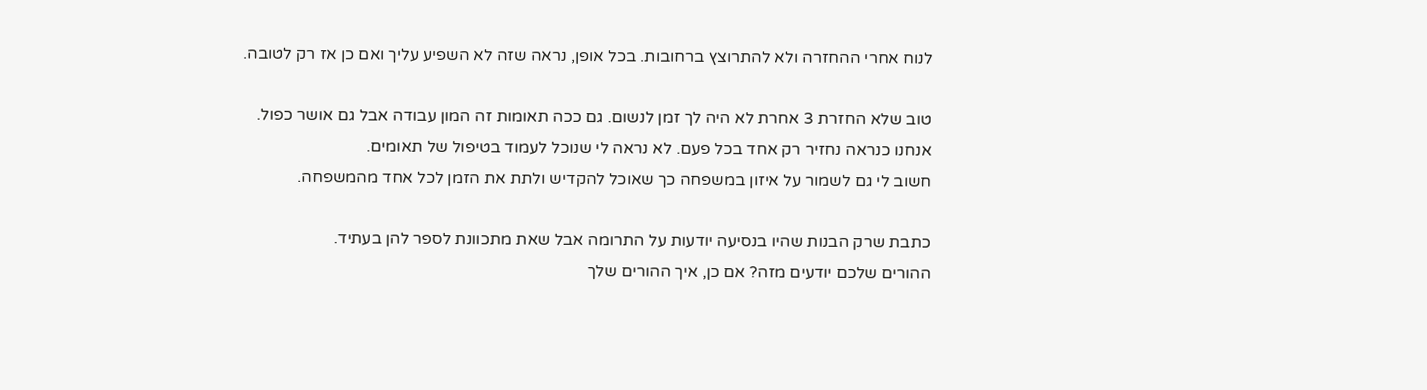לנוח אחרי ההחזרה ולא להתרוצץ ברחובות. בכל אופן, נראה שזה לא השפיע עליך ואם כן אז רק לטובה.

טוב שלא החזרת 3 אחרת לא היה לך זמן לנשום. גם ככה תאומות זה המון עבודה אבל גם אושר כפול.
אנחנו כנראה נחזיר רק אחד בכל פעם. לא נראה לי שנוכל לעמוד בטיפול של תאומים.
חשוב לי גם לשמור על איזון במשפחה כך שאוכל להקדיש ולתת את הזמן לכל אחד מהמשפחה.

כתבת שרק הבנות שהיו בנסיעה יודעות על התרומה אבל שאת מתכוונת לספר להן בעתיד.
ההורים שלכם יודעים מזה? אם כן, איך ההורים שלך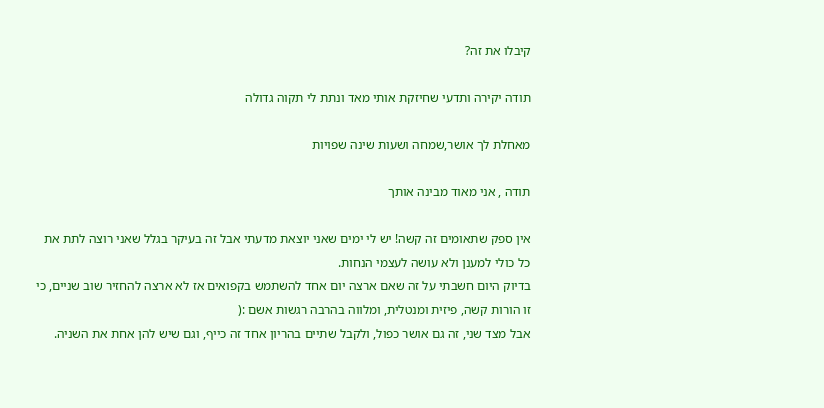קיבלו את זה?

תודה יקירה ותדעי שחיזקת אותי מאד ונתת לי תקוה גדולה

מאחלת לך אושר,שמחה ושעות שינה שפויות

תודה , אני מאוד מבינה אותך

אין ספק שתאומים זה קשה! יש לי ימים שאני יוצאת מדעתי אבל זה בעיקר בגלל שאני רוצה לתת את כל כולי למענן ולא עושה לעצמי הנחות.
בדיוק היום חשבתי על זה שאם ארצה יום אחד להשתמש בקפואים אז לא ארצה להחזיר שוב שניים, כי זו הורות קשה, פיזית ומנטלית, ומלווה בהרבה רגשות אשם :(
אבל מצד שני, זה גם אושר כפול, ולקבל שתיים בהריון אחד זה כייף, וגם שיש להן אחת את השניה.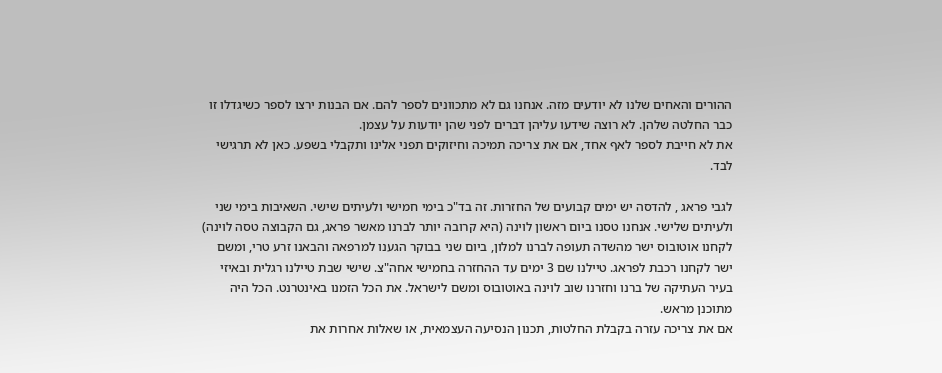ההורים והאחים שלנו לא יודעים מזה. אנחנו גם לא מתכוונים לספר להם. אם הבנות ירצו לספר כשיגדלו זו כבר החלטה שלהן. לא רוצה שידעו עליהן דברים לפני שהן יודעות על עצמן.
את לא חייבת לספר לאף אחד, אם את צריכה תמיכה וחיזוקים תפני אלינו ותקבלי בשפע. כאן לא תרגישי לבד.

לגבי פראג , להדסה יש ימים קבועים של החזרות. זה בד"כ בימי חמישי ולעיתים שישי. השאיבות בימי שני ולעיתים שלישי. אנחנו טסנו ביום ראשון לוינה (היא קרובה יותר לברנו מאשר פראג, גם הקבוצה טסה לוינה) לקחנו אוטובוס ישר מהשדה תעופה לברנו למלון, ביום שני בבוקר הגענו למרפאה והבאנו זרע טרי, ומשם ישר לקחנו רכבת לפראג. טיילנו שם 3 ימים עד ההחזרה בחמישי אחה"צ. שישי שבת טיילנו רגלית ובאיזי בעיר העתיקה של ברנו וחזרנו שוב לוינה באוטובוס ומשם לישראל. את הכל הזמנו באינטרנט. הכל היה מתוכנן מראש.
אם את צריכה עזרה בקבלת החלטות, תכנון הנסיעה העצמאית, או שאלות אחרות את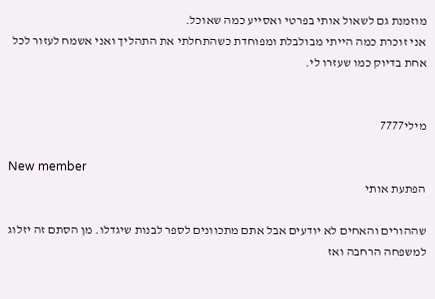מוזמנת גם לשאול אותי בפרטי ואסייע כמה שאוכל.
אני זוכרת כמה הייתי מבולבלת ומפוחדת כשהתחלתי את התהליך ואני אשמח לעזור לכל אחת בדיוק כמו שעזרו לי.


מילי7777

New member
הפתעת אותי

שההורים והאחים לא יודעים אבל אתם מתכוונים לספר לבנות שיגדלו. מן הסתם זה יזלוג למשפחה הרחבה ואז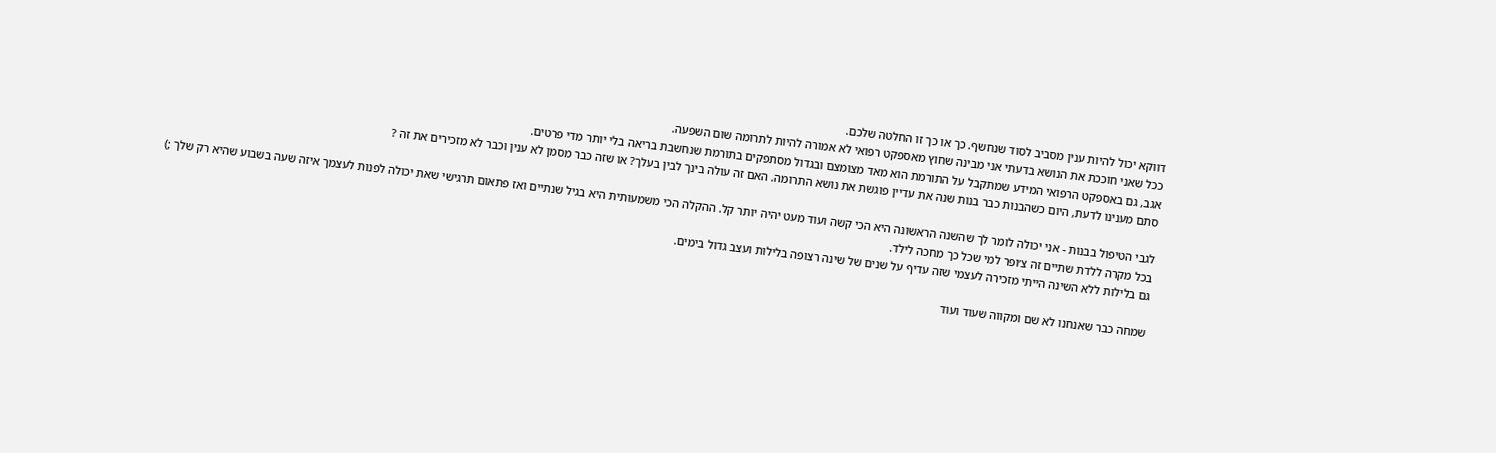דווקא יכול להיות ענין מסביב לסוד שנחשף. כך או כך זו החלטה שלכם.
ככל שאני חוככת את הנושא בדעתי אני מבינה שחוץ מאספקט רפואי לא אמורה להיות לתרומה שום השפעה.
אגב, גם באספקט הרפואי המידע שמתקבל על התורמת הוא מאד מצומצם ובגדול מסתפקים בתורמת שנחשבת בריאה בלי יותר מדי פרטים.
סתם מענינו לדעת, היום כשהבנות כבר בנות שנה את עדיין פוגשת את נושא התרומה. האם זה עולה בינך לבין בעלך? או שזה כבר מסמן לא ענין וכבר לא מזכירים את זה ?

לגבי הטיפול בבנות - אני יכולה לומר לך שהשנה הראשונה היא הכי קשה ועוד מעט יהיה יותר קל. ההקלה הכי משמעותית היא בגיל שנתיים ואז פתאום תרגישי שאת יכולה לפנות לעצמך איזה שעה בשבוע שהיא רק שלך ;)
בכל מקרה ללדת שתיים זה צ׳ופר למי שכל כך מחכה לילד.
גם בלילות ללא השינה הייתי מזכירה לעצמי שזה עדיף על שנים של שינה רצופה בלילות ועצב גדול בימים.

שמחה כבר שאנחנו לא שם ומקווה שעוד ועוד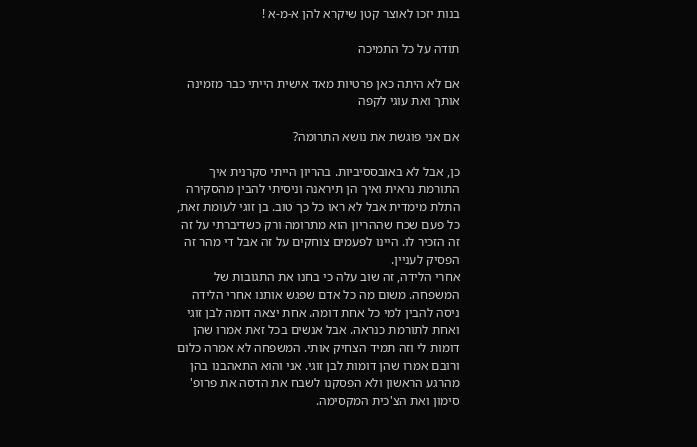בנות יזכו לאוצר קטן שיקרא להן א-מ-א !

תודה על כל התמיכה

אם לא היתה כאן פרטיות מאד אישית הייתי כבר מזמינה אותך ואת עוגי לקפה

אם אני פוגשת את נושא התרומה?

כן, אבל לא באובססיביות. בהריון הייתי סקרנית איך התורמת נראית ואיך הן תיראנה וניסיתי להבין מהסקירה התלת מימדית אבל לא ראו כל כך טוב. בן זוגי לעומת זאת, כל פעם שכח שההריון הוא מתרומה ורק כשדיברתי על זה זה הזכיר לו. היינו לפעמים צוחקים על זה אבל די מהר זה הפסיק לעניין.
אחרי הלידה, זה שוב עלה כי בחנו את התגובות של המשפחה. משום מה כל אדם שפגש אותנו אחרי הלידה ניסה להבין למי כל אחת דומה. אחת יצאה דומה לבן זוגי ואחת לתורמת כנראה. אבל אנשים בכל זאת אמרו שהן דומות לי וזה תמיד הצחיק אותי. המשפחה לא אמרה כלום ורובם אמרו שהן דומות לבן זוגי. אני והוא התאהבנו בהן מהרגע הראשון ולא הפסקנו לשבח את הדסה את פרופ' סימון ואת הצ'כית המקסימה.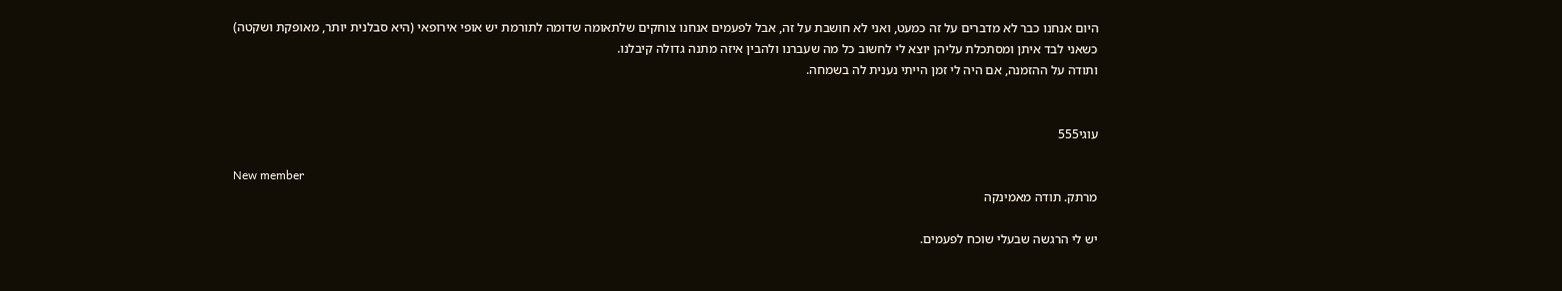היום אנחנו כבר לא מדברים על זה כמעט, ואני לא חושבת על זה, אבל לפעמים אנחנו צוחקים שלתאומה שדומה לתורמת יש אופי אירופאי (היא סבלנית יותר, מאופקת ושקטה)
כשאני לבד איתן ומסתכלת עליהן יוצא לי לחשוב כל מה שעברנו ולהבין איזה מתנה גדולה קיבלנו.
ותודה על ההזמנה, אם היה לי זמן הייתי נענית לה בשמחה.


עוגי555

New member
מרתק. תודה מאמינקה

יש לי הרגשה שבעלי שוכח לפעמים.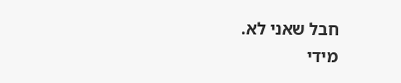חבל שאני לא.
מידי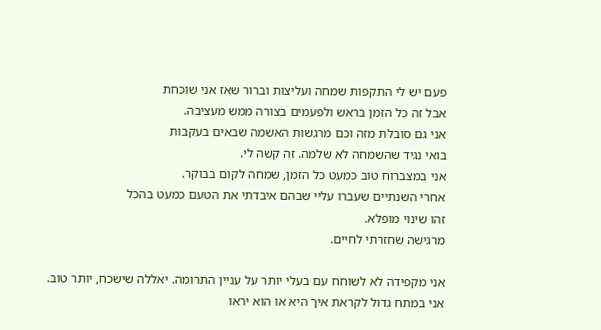פעם יש לי התקפות שמחה ועליצות וברור שאז אני שוכחת
אבל זה כל הזמן בראש ולפעמים בצורה ממש מעציבה.
אני גם סובלת מזה וכם מרגשות האשמה שבאים בעקבות
בואי נגיד שהשמחה לא שלמה. זה קשה לי.
אני במצברוח טוב כמעט כל הזמן, שמחה לקום בבוקר.
אחרי השנתיים שעברו עליי שבהם איבדתי את הטעם כמעט בהכל
זהו שינוי מופלא.
מרגישה שחזרתי לחיים.

אני מקפידה לא לשוחח עם בעלי יותר על עניין התרומה. יאללה שישכח, יותר טוב.
אני במתח גדול לקראת איך היא או הוא יראו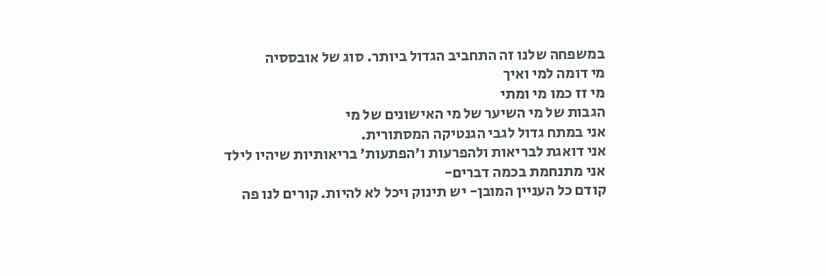במשפחה שלנו זה התחביב הגדול ביותר. סוג של אובססיה
מי דומה למי ואיך
מי זז כמו מי ומתי
הגבות של מי השיער של מי האישונים של מי
אני במתח גדול לגבי הגנטיקה המסתורית.
אני דואגת לבריאות ולהפרעות ו׳הפתעות׳ בריאותיות שיהיו לילד
אני מתנחמת בכמה דברים-
קודם כל העניין המובן- יש תינוק ויכל לא להיות. קורים לנו פה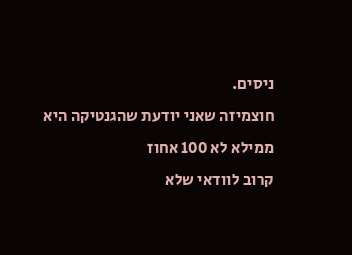ניסים.
חוצמיזה שאני יודעת שהגנטיקה היא ממילא לא 100 אחוז
קרוב לוודאי שלא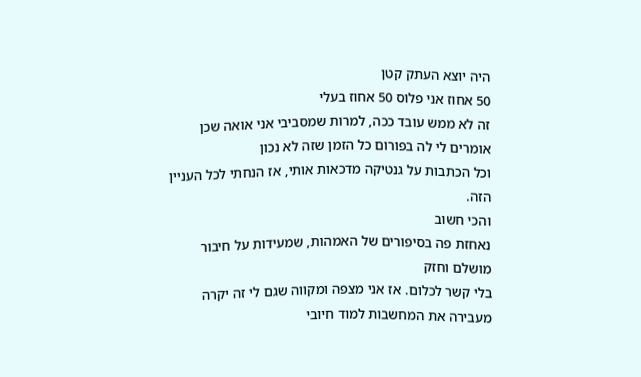היה יוצא העתק קטן
50 אחוז אני פלוס 50 אחוז בעלי
זה לא ממש עובד ככה, למרות שמסביבי אני אואה שכן
אומרים לי לה בפורום כל הזמן שזה לא נכון
וכל הכתבות על גנטיקה מדכאות אותי, אז הנחתי לכל העניין הזה.
והכי חשוב
נאחזת פה בסיפורים של האמהות, שמעידות על חיבור מושלם וחזק
בלי קשר לכלום. אז אני מצפה ומקווה שגם לי זה יקרה
מעבירה את המחשבות למוד חיובי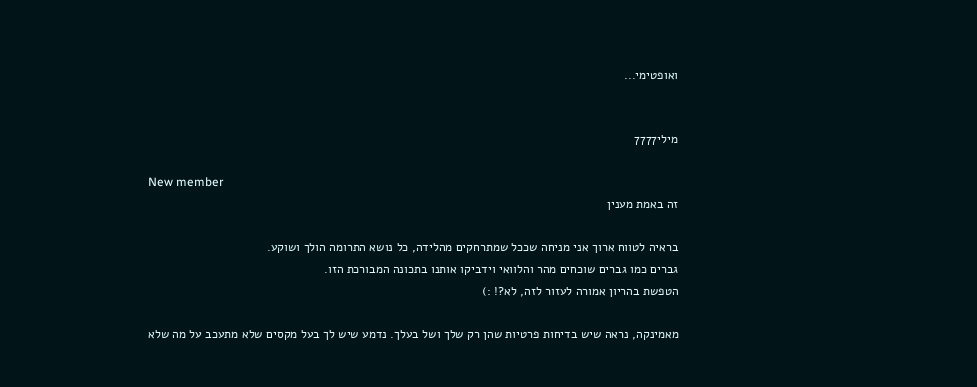ואופטימי...


מילי7777

New member
זה באמת מענין

בראיה לטווח ארוך אני מניחה שככל שמתרחקים מהלידה, כל נושא התרומה הולך ושוקע.
גברים כמו גברים שוכחים מהר והלוואי וידביקו אותנו בתכונה המבורכת הזו.
הטפשת בהריון אמורה לעזור לזה, לא?! :)

מאמינקה, נראה שיש בדיחות פרטיות שהן רק שלך ושל בעלך. נדמע שיש לך בעל מקסים שלא מתעכב על מה שלא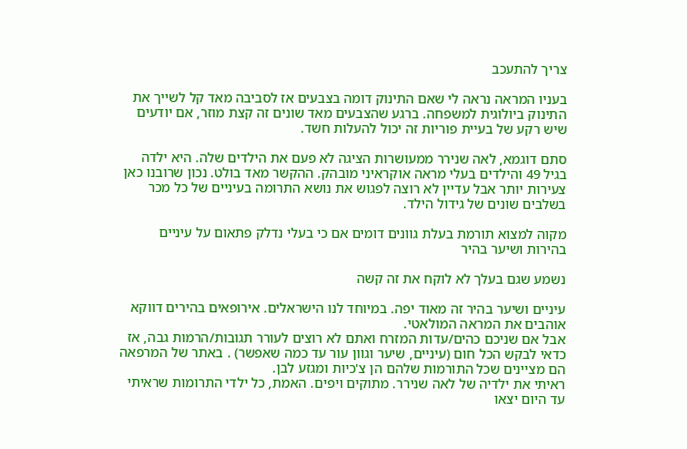צריך להתעכב

בעניו המראה נראה לי שאם התינוק דומה בצבעים אז לסביבה מאד קל לשייך את התינוק ביולוגית למשפחה. ברגע שהצבעים מאד שונים זה קצת מוזר, אם יודעים שיש רקע של בעיית פוריות זה יכול להעלות חשד.

סתם דוגמא, לאה שנירר ממעושרות הציגה לא פעם את הילדים שלה. היא ילדה בגיל 49 והילדים בעלי מראה אוקראיני מובהק. ההקשר מאד בולט. נכון שרובנו כאן צעירות יותר אבל עדיין לא רוצה לפגוש את נושא התרומה בעיניים של כל מכר בשלבים שונים של גידול הילד.

מקוה למצוא תורמת בעלת גוונים דומים אם כי בעלי נדלק פתאום על עיניים בהירות ושיער בהיר

נשמע שגם בעלך לא לוקח את זה קשה

עיניים ושיער בהיר זה מאוד יפה. במיוחד לנו הישראלים. אירופאים בהירים דווקא אוהבים את המראה המולאטי.
אבל אם שניכם כהים/עדות המזרח ואתם לא רוצים לעורר תגובות/הרמות גבה, אז כדאי לבקש הכל חום (עיניים, שיער וגוון עור עד כמה שאפשר) . באתר של המרפאה הם מציינים שכל התורמות שלהם הן צ'כיות ומגזע לבן.
ראיתי את ילדיה של לאה שנירר. מתוקים ויפים. האמת, כל ילדי התרומות שראיתי עד היום יצאו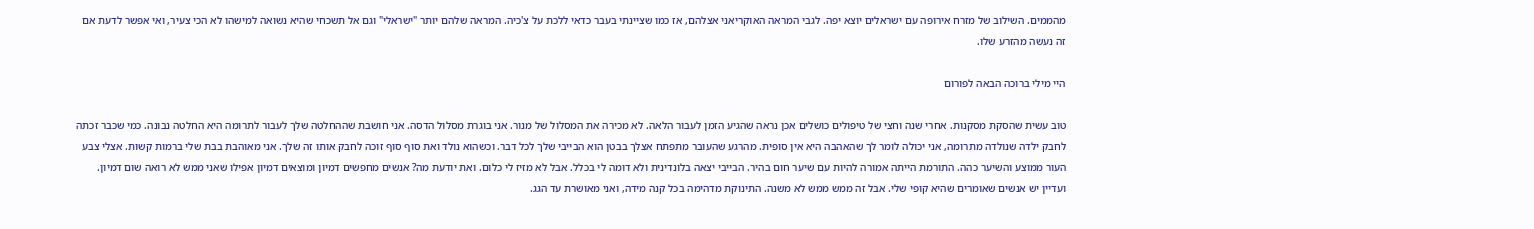מהממים. השילוב של מזרח אירופה עם ישראלים יוצא יפה. לגבי המראה האוקריאני אצלהם, אז כמו שציינתי בעבר כדאי ללכת על צ'כיה. המראה שלהם יותר "ישראלי" וגם אל תשכחי שהיא נשואה למישהו לא הכי צעיר, ואי אפשר לדעת אם זה נעשה מהזרע שלו.

היי מילי ברוכה הבאה לפורום

טוב עשית שהסקת מסקנות. אחרי שנה וחצי של טיפולים כושלים אכן נראה שהגיע הזמן לעבור הלאה. לא מכירה את המסלול של מנור. אני בוגרת מסלול הדסה. אני חושבת שההחלטה שלך לעבור לתרומה היא החלטה נבונה. כמי שכבר זכתה לחבק ילדה שנולדה מתרומה, אני יכולה לומר לך שהאהבה היא אין סופית. מהרגע שהעובר מתפתח אצלך בבטן הוא הבייבי שלך לכל דבר. וכשהוא נולד ואת סוף סוף זוכה לחבק אותו זה שלך. אני מאוהבת בבת שלי ברמות קשות. אצלי צבע העור ממוצע והשיער כהה. התורמת הייתה אמורה להיות עם שיער חום בהיר. הבייבי יצאה בלונדינית ולא דומה לי בכלל. אבל לא מזיז לי כלום. ואת יודעת מה? אנשים מחפשים דמיון ומוצאים דמיון אפילו שאני ממש לא רואה שום דמיון. ועדיין יש אנשים שאומרים שהיא קופי שלי. אבל זה ממש ממש לא משנה. התינוקת מדהימה בכל קנה מידה, ואני מאושרת עד הגג.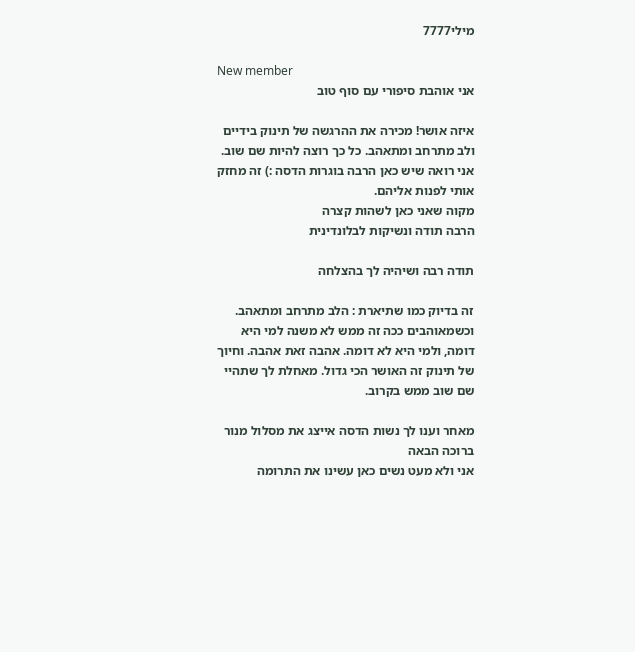מילי7777

New member
אני אוהבת סיפורי עם סוף טוב

איזה אושר! מכירה את ההרגשה של תינוק בידיים ולב מתרחב ומתאהב. כל כך רוצה להיות שם שוב.
אני רואה שיש כאן הרבה בוגרות הדסה :) זה מחזק אותי לפנות אליהם.
מקוה שאני כאן לשהות קצרה
הרבה תודה ונשיקות לבלונדינית

תודה רבה ושיהיה לך בהצלחה

זה בדיוק כמו שתיארת : הלב מתרחב ומתאהב. וכשמאוהבים ככה זה ממש לא משנה למי היא דומה, ולמי היא לא דומה. אהבה זאת אהבה. וחיוך של תינוק זה האושר הכי גדול. מאחלת לך שתהיי שם שוב ממש בקרוב.

מאחר וענו לך נשות הדסה אייצג את מסלול מנור ברוכה הבאה
אני ולא מעט נשים כאן עשינו את התרומה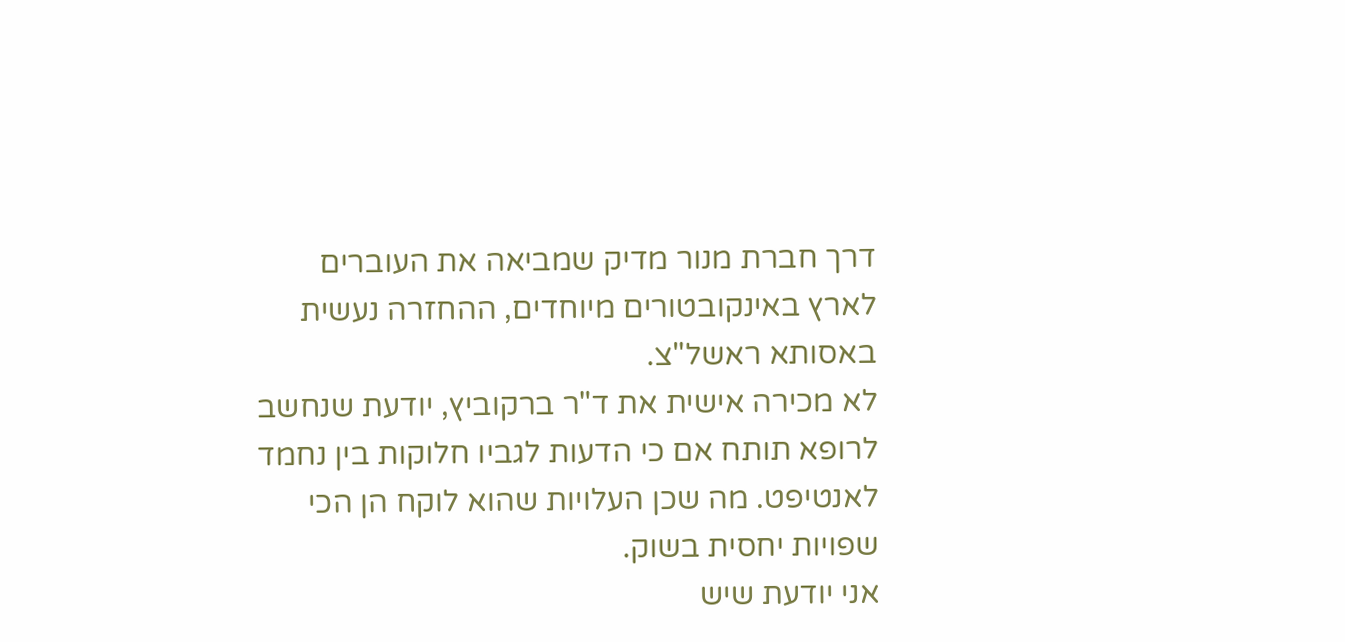דרך חברת מנור מדיק שמביאה את העוברים לארץ באינקובטורים מיוחדים, ההחזרה נעשית באסותא ראשל"צ.
לא מכירה אישית את ד"ר ברקוביץ, יודעת שנחשב לרופא תותח אם כי הדעות לגביו חלוקות בין נחמד לאנטיפט. מה שכן העלויות שהוא לוקח הן הכי שפויות יחסית בשוק.
אני יודעת שיש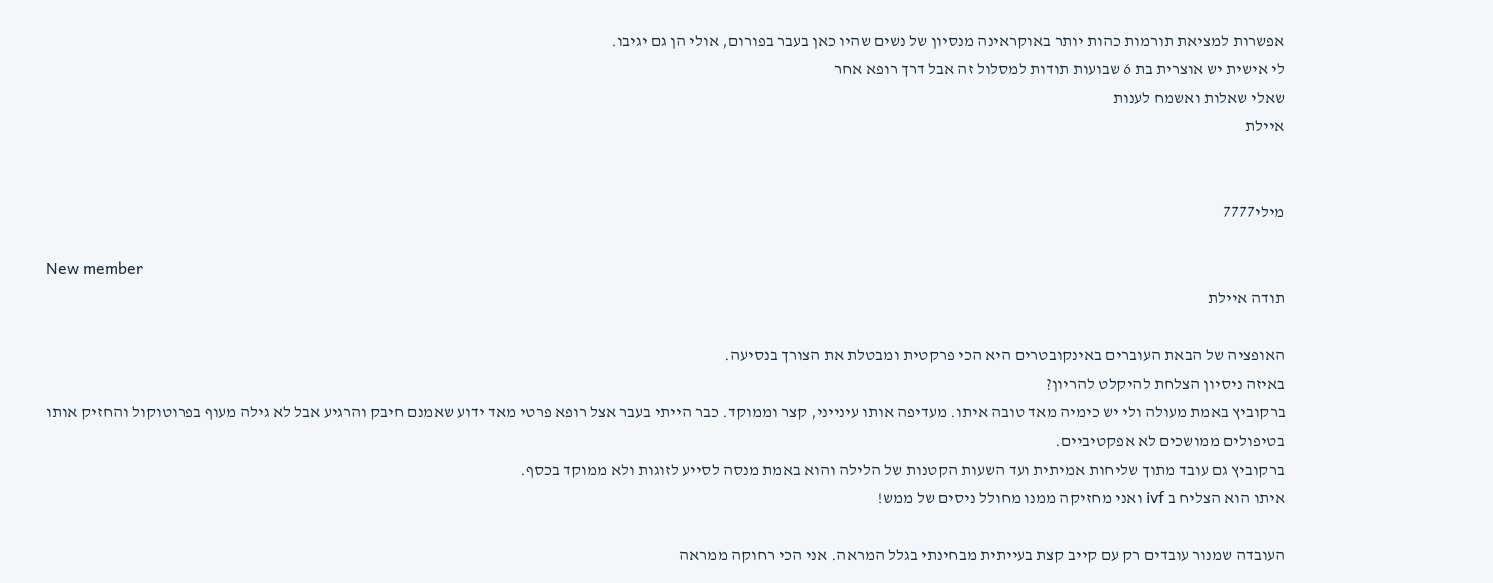אפשרות למציאת תורמות כהות יותר באוקראינה מנסיון של נשים שהיו כאן בעבר בפורום, אולי הן גם יגיבו.
לי אישית יש אוצרית בת 6 שבועות תודות למסלול זה אבל דרך רופא אחר
שאלי שאלות ואשמח לענות
איילת


מילי7777

New member
תודה איילת

האופציה של הבאת העוברים באינקובטרים היא הכי פרקטית ומבטלת את הצורך בנסיעה.
באיזה ניסיון הצלחת להיקלט להריון?
ברקוביץ באמת מעולה ולי יש כימיה מאד טובה איתו. מעדיפה אותו עינייני, קצר וממוקד. כבר הייתי בעבר אצל רופא פרטי מאד ידוע שאמנם חיבק והרגיע אבל לא גילה מעוף בפרוטוקול והחזיק אותו בטיפולים ממושכים לא אפקטיביים.
ברקוביץ גם עובד מתוך שליחות אמיתית ועד השעות הקטנות של הלילה והוא באמת מנסה לסייע לזוגות ולא ממוקד בכסף.
איתו הוא הצליח ב ivf ואני מחזיקה ממנו מחולל ניסים של ממש!

העובדה שמנור עובדים רק עם קייב קצת בעייתית מבחינתי בגלל המראה. אני הכי רחוקה ממראה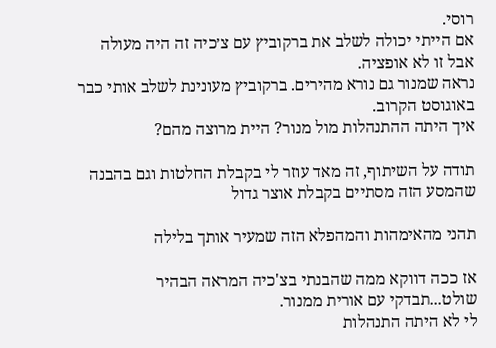רוסי.
אם הייתי יכולה לשלב את ברקוביץ עם צ׳כיה זה היה מעולה אבל זו לא אופציה.
נראה שמנור גם נורא מהירים. ברקוביץ מעונינת לשלב אותי כבר באוגוסט הקרוב.
איך היתה ההתנהלות מול מנור? היית מרוצה מהם?

תודה על השיתוף, זה מאד עוזר לי בקבלת החלטות וגם בהבנה שהמסע הזה מסתיים בקבלת אוצר גדול

תהני מהאימהות והמהפלא הזה שמעיר אותך בלילה

אז ככה דווקא ממה שהבנתי בצ'כיה המראה הבהיר שולט...תבדקי עם אורית ממנור.
לי לא היתה התנהלות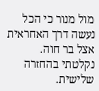מול מנור כי הכל נעשה דרך האחראית אצל בר חוה.
נקלטתי בהחזרה שלישית.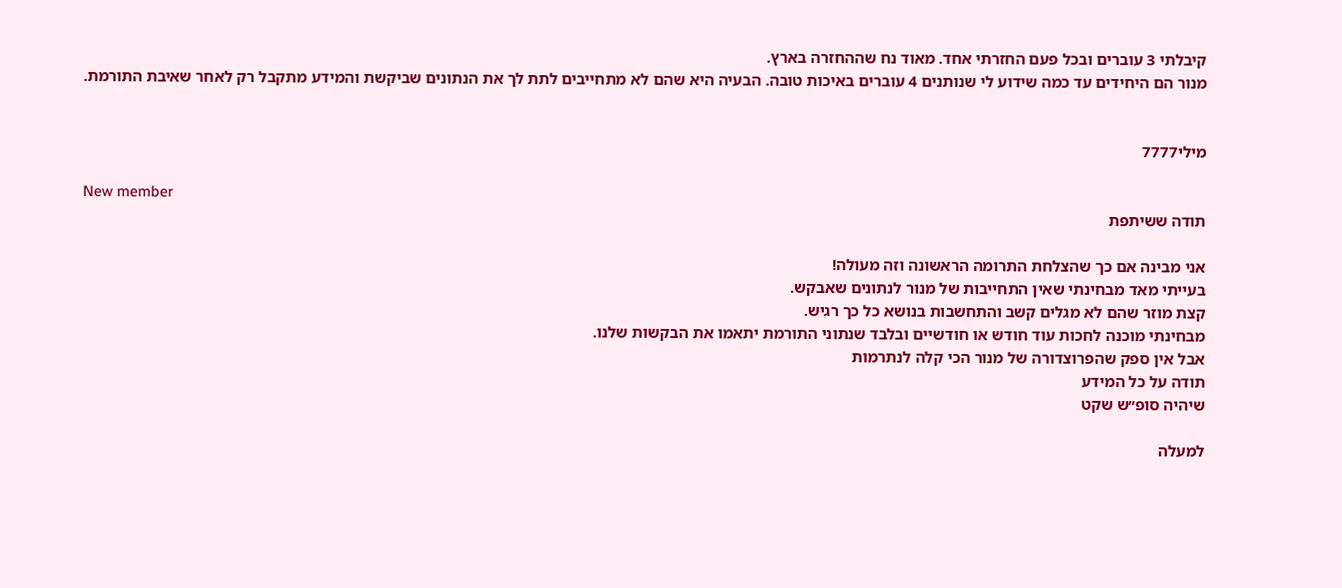קיבלתי 3 עוברים ובכל פעם החזרתי אחד. מאוד נח שההחזרה בארץ.
מנור הם היחידים עד כמה שידוע לי שנותנים 4 עוברים באיכות טובה. הבעיה היא שהם לא מתחייבים לתת לך את הנתונים שביקשת והמידע מתקבל רק לאחר שאיבת התורמת.


מילי7777

New member
תודה ששיתפת

אני מבינה אם כך שהצלחת התרומה הראשונה וזה מעולה!
בעייתי מאד מבחינתי שאין התחייבות של מנור לנתונים שאבקש.
קצת מוזר שהם לא מגלים קשב והתחשבות בנושא כל כך רגיש.
מבחינתי מוכנה לחכות עוד חודש או חודשיים ובלבד שנתוני התורמת יתאמו את הבקשות שלנו.
אבל אין ספק שהפרוצדורה של מנור הכי קלה לנתרמות
תודה על כל המידע
שיהיה סופ״ש שקט

למעלה